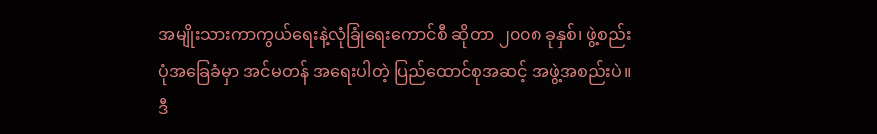အမျိုးသားကာကွယ်ရေးနဲ့လုံခြုံရေးကောင်စီ ဆိုတာ ၂၀၀၈ ခုနှစ်၊ ဖွဲ့စည်းပုံအခြေခံမှာ အင်မတန် အရေးပါတဲ့ ပြည်ထောင်စုအဆင့် အဖွဲ့အစည်းပဲ။ ဒီ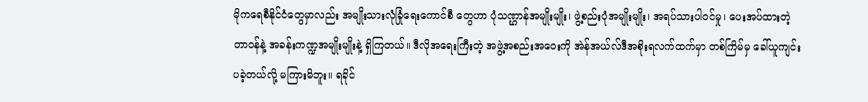မိုကရေစီနိုင်ငံတွေမှာလည်း အမျိုးသားလုံခြုံရေးကောင်စီ တွေဟာ ပုံသဏ္ဌာန်အမျိုးမျိုး၊ ဖွဲ့စည်းပုံအမျိုးမျိုး၊ အရပ်သားပါဝင်မှု၊ ပေးအပ်ထားတဲ့ တာဝန်နဲ့ အခန်းကဏ္ဍအမျိုးမျိုးနဲ့ ရှိကြတယ်။ ဒီလိုအရေးကြီးတဲ့ အဖွဲ့အစည်းအဝေးကို အဲန်အယ်လ်ဒီအစိုးရလက်ထက်မှာ တစ်ကြိမ်မှ ခေါ်ယူကျင်းပခဲ့တယ်လို့ မကြားမိဘူး။ ရခိုင်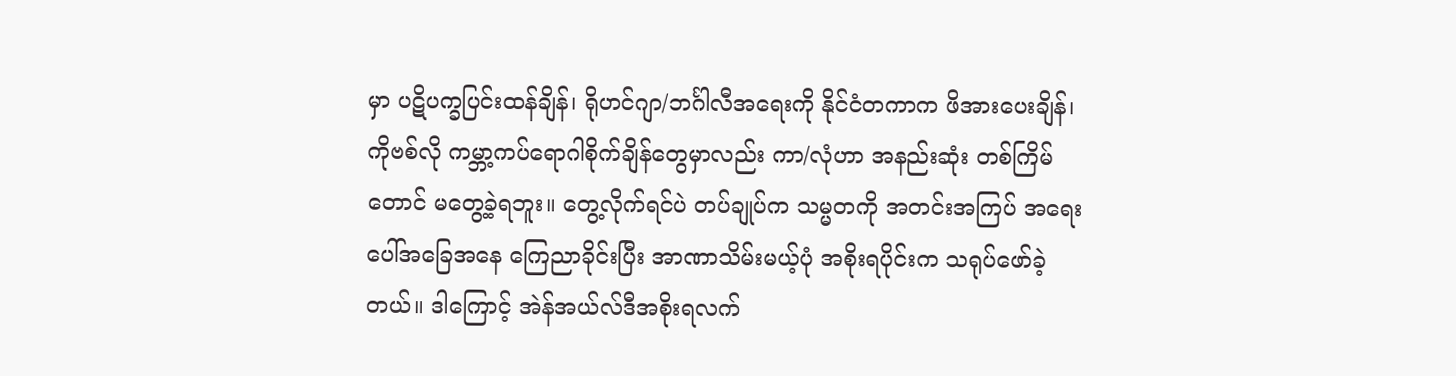မှာ ပဋိပက္ခပြင်းထန်ချိန်၊ ရိုဟင်ဂျာ/ဘင်္ဂါလီအရေးကို နိုင်ငံတကာက ဖိအားပေးချိန်၊ ကိုဗစ်လို ကမ္ဘာ့ကပ်ရောဂါစိုက်ချိန်တွေမှာလည်း ကာ/လုံဟာ အနည်းဆုံး တစ်ကြိမ်တောင် မတွေ့ခဲ့ရဘူး။ တွေ့လိုက်ရင်ပဲ တပ်ချုပ်က သမ္မတကို အတင်းအကြပ် အရေးပေါ်အခြေအနေ ကြေညာခိုင်းပြီး အာဏာသိမ်းမယ့်ပုံ အစိုးရပိုင်းက သရုပ်ဖော်ခဲ့တယ်။ ဒါကြောင့် အဲန်အယ်လ်ဒီအစိုးရလက်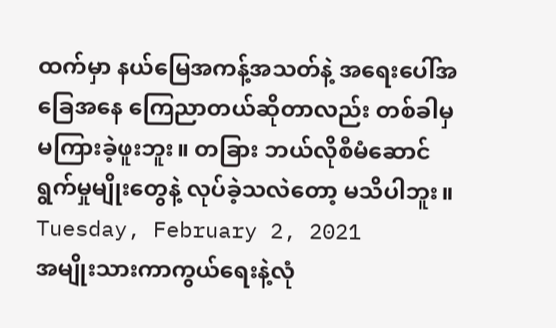ထက်မှာ နယ်မြေအကန့်အသတ်နဲ့ အရေးပေါ်အခြေအနေ ကြေညာတယ်ဆိုတာလည်း တစ်ခါမှ မကြားခဲ့ဖူးဘူး။ တခြား ဘယ်လိုစီမံဆောင်ရွက်မှုမျိုးတွေနဲ့ လုပ်ခဲ့သလဲတော့ မသိပါဘူး။
Tuesday, February 2, 2021
အမျိုးသားကာကွယ်ရေးနဲ့လုံ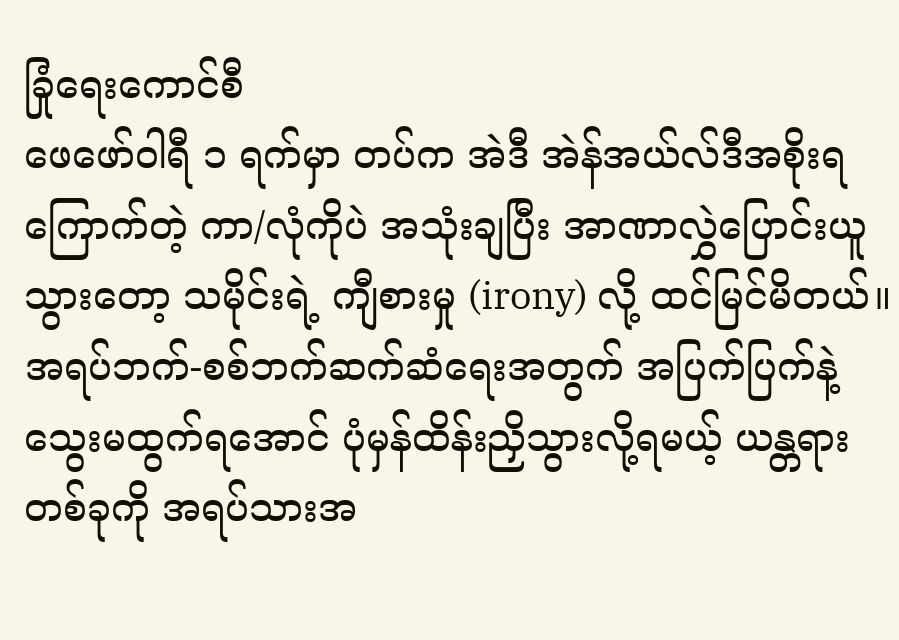ခြုံရေးကောင်စီ
ဖေဖော်ဝါရီ ၁ ရက်မှာ တပ်က အဲဒီ အဲန်အယ်လ်ဒီအစိုးရကြောက်တဲ့ ကာ/လုံကိုပဲ အသုံးချပြီး အာဏာလွှဲပြောင်းယူသွားတော့ သမိုင်းရဲ့ ကျီစားမှု (irony) လို့ ထင်မြင်မိတယ်။ အရပ်ဘက်-စစ်ဘက်ဆက်ဆံရေးအတွက် အပြက်ပြက်နဲ့ သွေးမထွက်ရအောင် ပုံမှန်ထိန်းညှိသွားလို့ရမယ့် ယန္တရားတစ်ခုကို အရပ်သားအ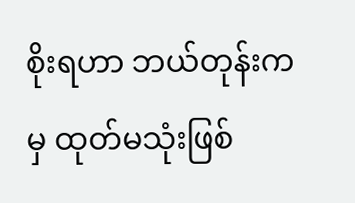စိုးရဟာ ဘယ်တုန်းကမှ ထုတ်မသုံးဖြစ်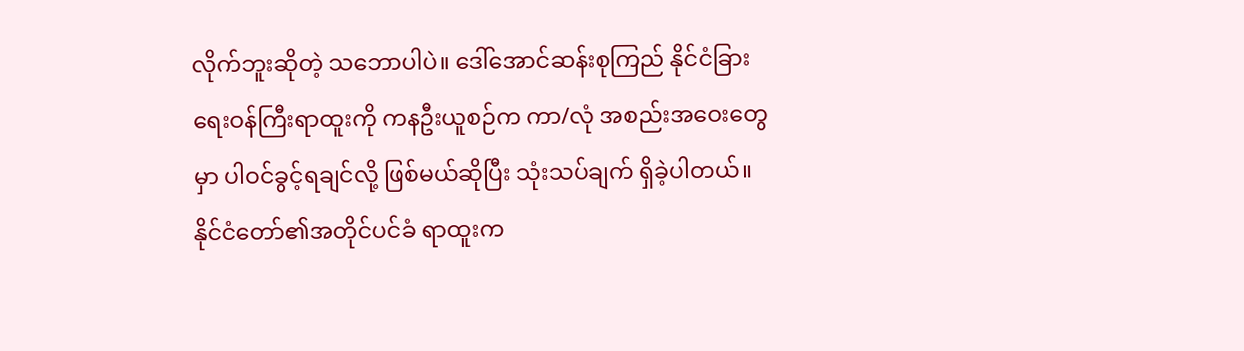လိုက်ဘူးဆိုတဲ့ သဘောပါပဲ။ ဒေါ်အောင်ဆန်းစုကြည် နိုင်ငံခြားရေးဝန်ကြီးရာထူးကို ကနဦးယူစဉ်က ကာ/လုံ အစည်းအဝေးတွေမှာ ပါဝင်ခွင့်ရချင်လို့ ဖြစ်မယ်ဆိုပြီး သုံးသပ်ချက် ရှိခဲ့ပါတယ်။ နိုင်ငံတော်၏အတိုင်ပင်ခံ ရာထူးက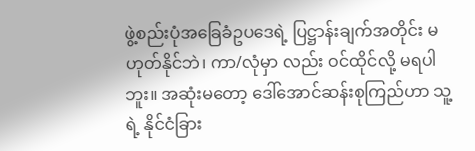ဖွဲ့စည်းပုံအခြေခံဥပဒေရဲ့ ပြဋ္ဌာန်းချက်အတိုင်း မဟုတ်နိုင်ဘဲ၊ ကာ/လုံမှာ လည်း ဝင်ထိုင်လို့ မရပါဘူး။ အဆုံးမတော့ ဒေါ်အောင်ဆန်းစုကြည်ဟာ သူ့ရဲ့ နိုင်ငံခြား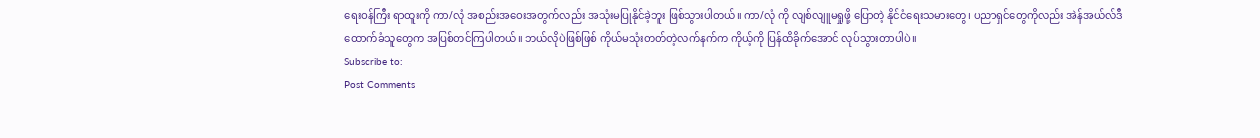ရေးဝန်ကြီး ရာထူးကို ကာ/လုံ အစည်းအဝေးအတွက်လည်း အသုံးမပြုနိုင်ခဲ့ဘူး ဖြစ်သွားပါတယ်။ ကာ/လုံ ကို လျစ်လျူမရှုဖို့ ပြောတဲ့ နိုင်ငံရေးသမားတွေ၊ ပညာရှင်တွေကိုလည်း အဲန်အယ်လ်ဒီ ထောက်ခံသူတွေက အပြစ်တင်ကြပါတယ်။ ဘယ်လိုပဲဖြစ်ဖြစ် ကိုယ်မသုံးတတ်တဲ့လက်နက်က ကိုယ့်ကို ပြန်ထိခိုက်အောင် လုပ်သွားတာပါပဲ။
Subscribe to:
Post Comments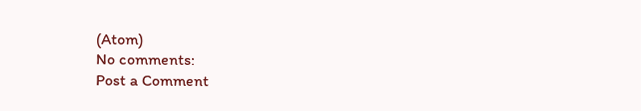(Atom)
No comments:
Post a Comment